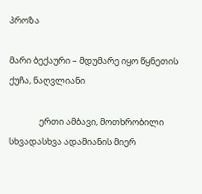პროზა

მარი ბექაური – მდუმარე იყო წყნეთის ქუჩა, ნაღვლიანი

               ერთი ამბავი, მოთხრობილი სხვადასხვა ადამიანის მიერ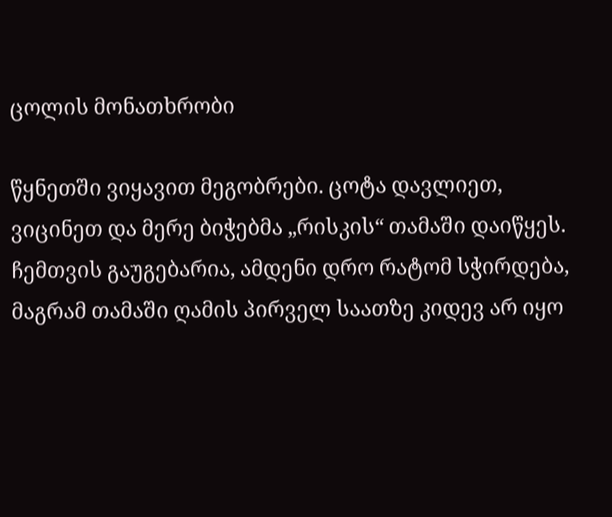ცოლის მონათხრობი

წყნეთში ვიყავით მეგობრები. ცოტა დავლიეთ, ვიცინეთ და მერე ბიჭებმა „რისკის“ თამაში დაიწყეს. ჩემთვის გაუგებარია, ამდენი დრო რატომ სჭირდება, მაგრამ თამაში ღამის პირველ საათზე კიდევ არ იყო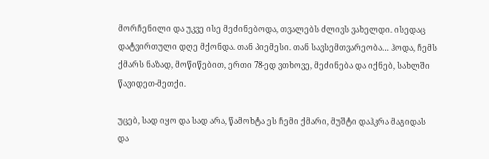მორჩენილი და უკვე ისე მეძინებოდა, თვალებს ძლივს ვახელდი. ისედაც დატვირთული დღე მქონდა. თან პიემესი. თან სავსემთვარეობა… ჰოდა, ჩემს ქმარს ნაზად, მოწიწებით, ერთი 78-ედ ვთხოვე, მეძინება და იქნებ, სახლში წავიდეთ-მეთქი.

უცებ, სად იყო და სად არა, წამოხტა ეს ჩემი ქმარი, მუშტი დაჰკრა მაგიდას და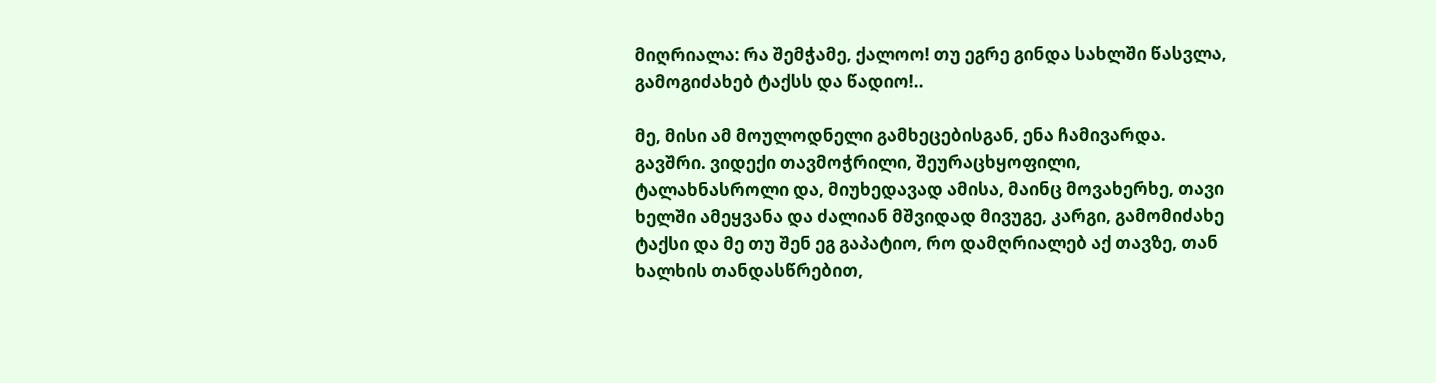მიღრიალა: რა შემჭამე, ქალოო! თუ ეგრე გინდა სახლში წასვლა, გამოგიძახებ ტაქსს და წადიო!..

მე, მისი ამ მოულოდნელი გამხეცებისგან, ენა ჩამივარდა. გავშრი. ვიდექი თავმოჭრილი, შეურაცხყოფილი, ტალახნასროლი და, მიუხედავად ამისა, მაინც მოვახერხე, თავი ხელში ამეყვანა და ძალიან მშვიდად მივუგე, კარგი, გამომიძახე ტაქსი და მე თუ შენ ეგ გაპატიო, რო დამღრიალებ აქ თავზე, თან ხალხის თანდასწრებით,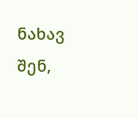ნახავ შენ,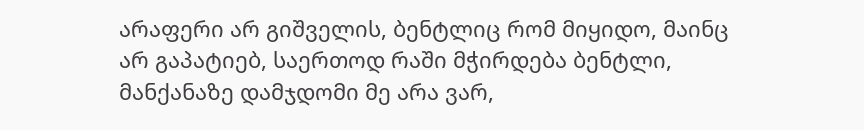არაფერი არ გიშველის, ბენტლიც რომ მიყიდო, მაინც არ გაპატიებ, საერთოდ რაში მჭირდება ბენტლი, მანქანაზე დამჯდომი მე არა ვარ,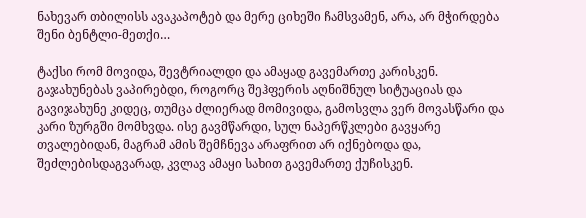ნახევარ თბილისს ავაკაპოტებ და მერე ციხეში ჩამსვამენ, არა, არ მჭირდება შენი ბენტლი-მეთქი…

ტაქსი რომ მოვიდა, შევტრიალდი და ამაყად გავემართე კარისკენ. გაჯახუნებას ვაპირებდი, როგორც შეჰფერის აღნიშნულ სიტუაციას და გავიჯახუნე კიდეც, თუმცა ძლიერად მომივიდა, გამოსვლა ვერ მოვასწარი და კარი ზურგში მომხვდა. ისე გავმწარდი, სულ ნაპერწკლები გავყარე თვალებიდან, მაგრამ ამის შემჩნევა არაფრით არ იქნებოდა და, შეძლებისდაგვარად, კვლავ ამაყი სახით გავემართე ქუჩისკენ.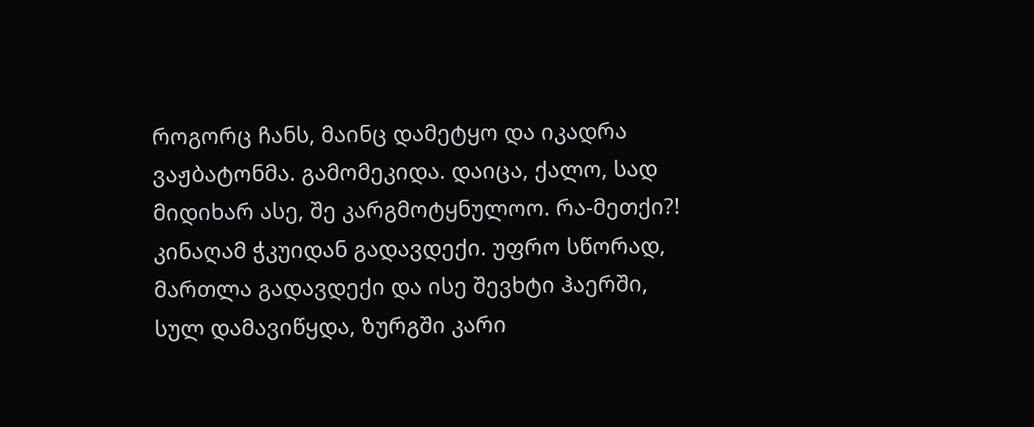როგორც ჩანს, მაინც დამეტყო და იკადრა ვაჟბატონმა. გამომეკიდა. დაიცა, ქალო, სად მიდიხარ ასე, შე კარგმოტყნულოო. რა-მეთქი?! კინაღამ ჭკუიდან გადავდექი. უფრო სწორად, მართლა გადავდექი და ისე შევხტი ჰაერში, სულ დამავიწყდა, ზურგში კარი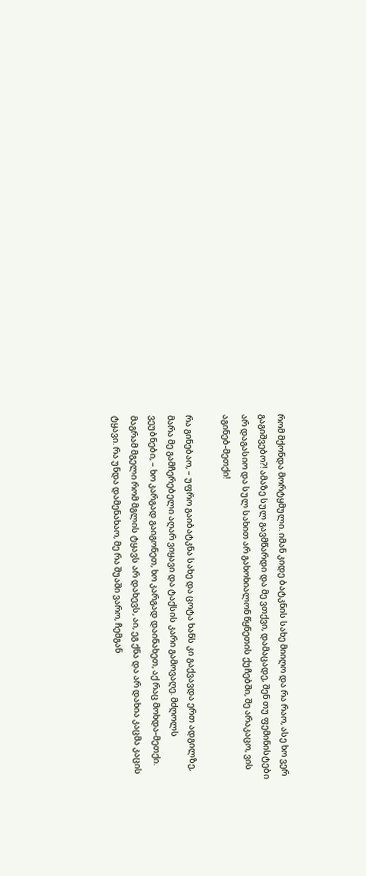რომ მქონდა მორტყმული. იმან კიდე ბატკნის სახე მიიღო და რა რაო, ასე ხო ვერ გაგიშვებო?! ამაზე სულ გავმწარდი და მე ვთქვი, დამაცადე, შენ თუ ფემინისტები არ დაგასიო და სულ სახით არ გახოხიალონ წყნეთის ქუჩებში, შე არაკაცო, ვის აგინებ-მეთქი!

რა გინებაო, – უფრო გაიბატკნა სახე და ცოტა ხანს კი გაქვავდა ერთ ადგილზე, მარა მე გამჩერებელი აღარ ვიყავი და ტაქსის კარი გამოვაღე. მძღოლს ვეუბნები, – ხო კარგად გაიგონეთ, ხო კარგად დაინახეთ, აქ რაც მოხდა-მეთქი. მაგრამ მგელი რომ მგლის ტყავს არ დახევს, აი, ეგ ქნა და არ დახია კაცმა კაცის ტყავი. რა უნდა დამენახაო, მე რა შუაში ვარო, ჩემგან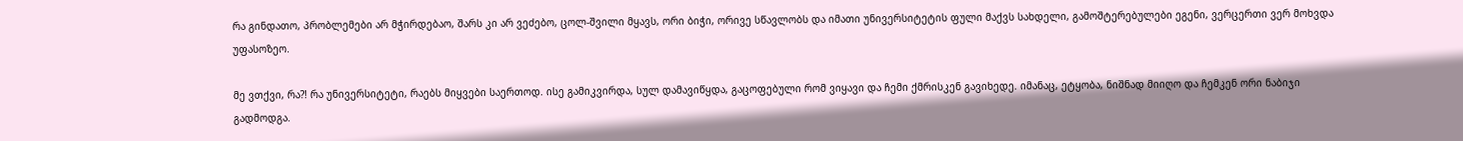რა გინდათო, პრობლემები არ მჭირდებაო, შარს კი არ ვეძებო, ცოლ-შვილი მყავს, ორი ბიჭი, ორივე სწავლობს და იმათი უნივერსიტეტის ფული მაქვს სახდელი, გამოშტერებულები ეგენი, ვერცერთი ვერ მოხვდა უფასოზეო.

მე ვთქვი, რა?! რა უნივერსიტეტი, რაებს მიყვები საერთოდ. ისე გამიკვირდა, სულ დამავიწყდა, გაცოფებული რომ ვიყავი და ჩემი ქმრისკენ გავიხედე. იმანაც, ეტყობა, ნიშნად მიიღო და ჩემკენ ორი ნაბიჯი გადმოდგა.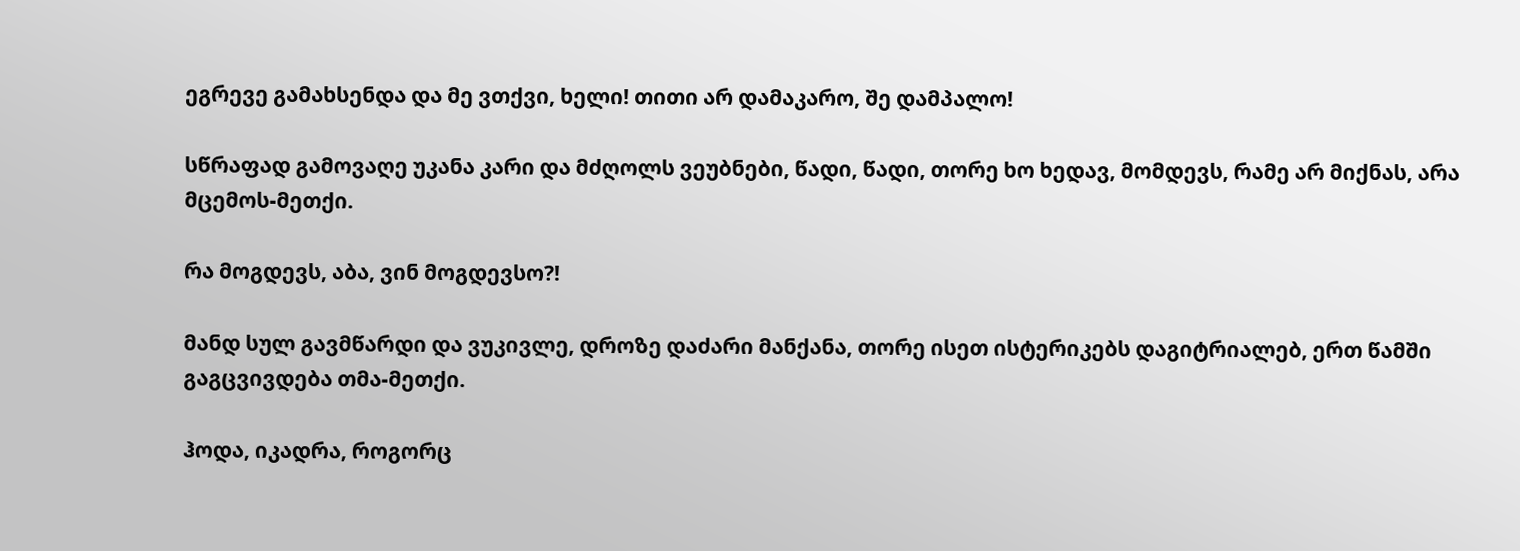ეგრევე გამახსენდა და მე ვთქვი, ხელი! თითი არ დამაკარო, შე დამპალო!

სწრაფად გამოვაღე უკანა კარი და მძღოლს ვეუბნები, წადი, წადი, თორე ხო ხედავ, მომდევს, რამე არ მიქნას, არა მცემოს-მეთქი.

რა მოგდევს, აბა, ვინ მოგდევსო?!

მანდ სულ გავმწარდი და ვუკივლე, დროზე დაძარი მანქანა, თორე ისეთ ისტერიკებს დაგიტრიალებ, ერთ წამში გაგცვივდება თმა-მეთქი.

ჰოდა, იკადრა, როგორც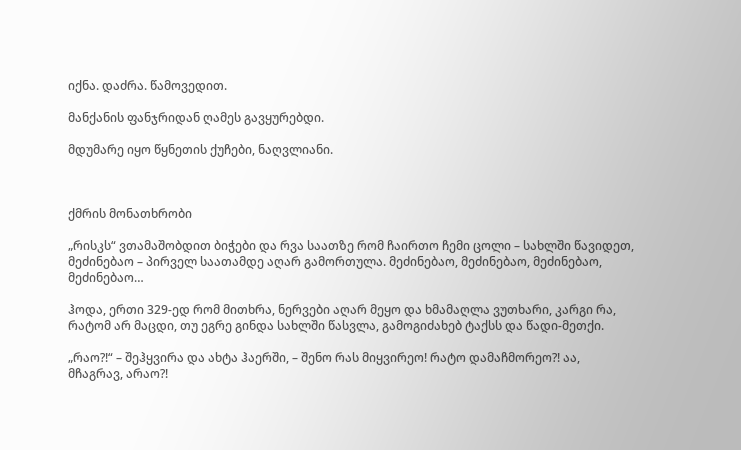იქნა. დაძრა. წამოვედით.

მანქანის ფანჯრიდან ღამეს გავყურებდი.

მდუმარე იყო წყნეთის ქუჩები, ნაღვლიანი.



ქმრის მონათხრობი

„რისკს“ ვთამაშობდით ბიჭები და რვა საათზე რომ ჩაირთო ჩემი ცოლი – სახლში წავიდეთ, მეძინებაო – პირველ საათამდე აღარ გამორთულა. მეძინებაო, მეძინებაო, მეძინებაო, მეძინებაო…

ჰოდა, ერთი 329-ედ რომ მითხრა, ნერვები აღარ მეყო და ხმამაღლა ვუთხარი, კარგი რა, რატომ არ მაცდი, თუ ეგრე გინდა სახლში წასვლა, გამოგიძახებ ტაქსს და წადი-მეთქი.

„რაო?!“ – შეჰყვირა და ახტა ჰაერში, – შენო რას მიყვირეო! რატო დამაჩმორეო?! აა, მჩაგრავ, არაო?!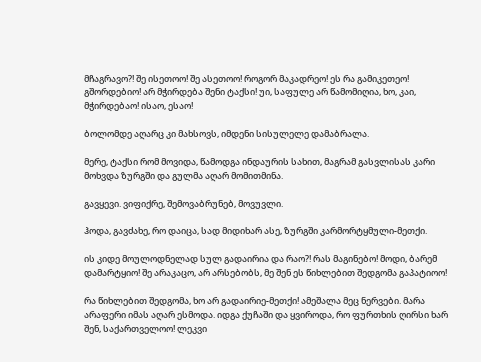მჩაგრავო?! შე ისეთოო! შე ასეთოო! როგორ მაკადრეო! ეს რა გამიკეთეო! გშორდებიო! არ მჭირდება შენი ტაქსი! უი, საფულე არ წამომიღია, ხო, კაი, მჭირდებაო! ისაო, ესაო!

ბოლომდე აღარც კი მახსოვს, იმდენი სისულელე დამაბრალა.

მერე, ტაქსი რომ მოვიდა, წამოდგა ინდაურის სახით, მაგრამ გასვლისას კარი მოხვდა ზურგში და გულმა აღარ მომითმინა.

გავყევი. ვიფიქრე, შემოვაბრუნებ, მოვუვლი.

ჰოდა, გავძახე, რო დაიცა, სად მიდიხარ ასე, ზურგში კარმორტყმული-მეთქი.

ის კიდე მოულოდნელად სულ გადაირია და რაო?! რას მაგინებო! მოდი, ბარემ დამარტყიო! შე არაკაცო, არ არსებობს, მე შენ ეს წიხლებით შედგომა გაპატიოო!

რა წიხლებით შედგომა, ხო არ გადაირიე-მეთქი! ამეშალა მეც ნერვები. მარა არაფერი იმას აღარ ესმოდა. იდგა ქუჩაში და ყვიროდა, რო ფურთხის ღირსი ხარ შენ, საქართველოო! ლეკვი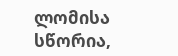ლომისა სწორია,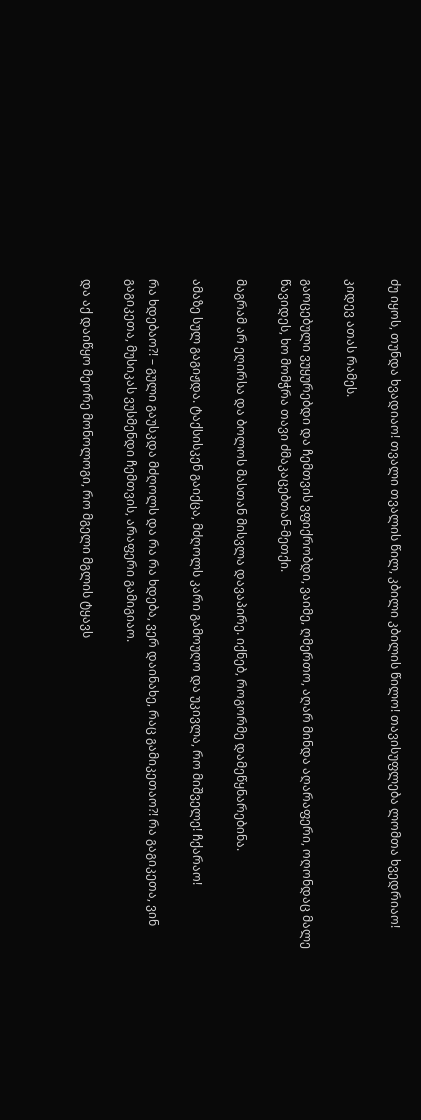ძუ იყოს, თუნდა ხვადიაო! თვალი თვალის წილ, კბილი კბილის წილო! თავისუფლება ლომთა ხვედრიაო!

კიდევ ათას რამეს.

გაოცებული ვუყურებდი და ჩემთვის ვფიქრობდი, ვაიმე, ღმერთო, აღარ მინდა აღარაფერი, ოღონდაც მალე წავიდეს, ხო მომჭრა თავი ძმაკაცებთან-მეთქი.

მაგრამ არ ეღირსა და ბოლოს მასთან მისვლა დავაპირე. იქნებ, როგორმე დამეწყნარებინა.

ამაზე სულ გაგიჟდა. ტაქსისკენ გაიქცა, მძღოლს კარი გამოუღო და უკივლა, რო მიშველე! ჩქარაო!

რა ხდებაო?! – გული გაუსკდა მძღოლს და რა რა ხდება, ვერ დაინახე, რაც გამიკეთაო?! რა გაგიკეთა, ვინ გაგიკეთა, მუსიკას ვუსმენდი ჩემთვის, არაფერი გამიგიაო.

და აქ დაიწყო მეორე მონოლოგი, რო მგელი მგლის ტყავს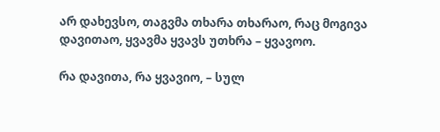არ დახევსო, თაგვმა თხარა თხარაო, რაც მოგივა დავითაო, ყვავმა ყვავს უთხრა – ყვავოო.

რა დავითა, რა ყვავიო, – სულ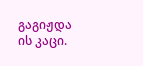გაგიჟდა ის კაცი.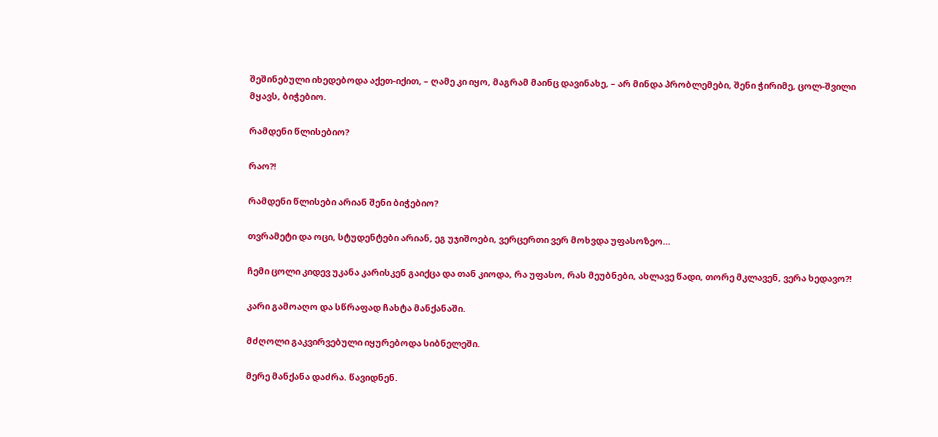შეშინებული იხედებოდა აქეთ-იქით, – ღამე კი იყო, მაგრამ მაინც დავინახე, – არ მინდა პრობლემები, შენი ჭირიმე, ცოლ-შვილი მყავს, ბიჭებიო.

რამდენი წლისებიო?

რაო?!

რამდენი წლისები არიან შენი ბიჭებიო?

თვრამეტი და ოცი, სტუდენტები არიან, ეგ უჯიშოები, ვერცერთი ვერ მოხვდა უფასოზეო…

ჩემი ცოლი კიდევ უკანა კარისკენ გაიქცა და თან კიოდა, რა უფასო, რას მეუბნები, ახლავე წადი, თორე მკლავენ, ვერა ხედავო?!

კარი გამოაღო და სწრაფად ჩახტა მანქანაში.

მძღოლი გაკვირვებული იყურებოდა სიბნელეში.

მერე მანქანა დაძრა. წავიდნენ.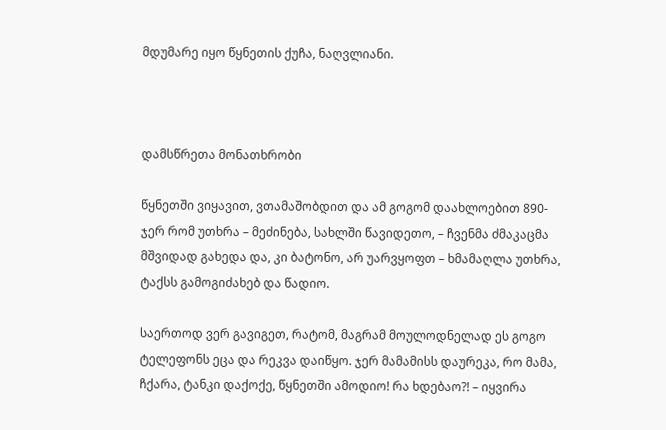მდუმარე იყო წყნეთის ქუჩა, ნაღვლიანი.



დამსწრეთა მონათხრობი

წყნეთში ვიყავით, ვთამაშობდით და ამ გოგომ დაახლოებით 890-ჯერ რომ უთხრა – მეძინება, სახლში წავიდეთო, – ჩვენმა ძმაკაცმა მშვიდად გახედა და, კი ბატონო, არ უარვყოფთ – ხმამაღლა უთხრა, ტაქსს გამოგიძახებ და წადიო.

საერთოდ ვერ გავიგეთ, რატომ, მაგრამ მოულოდნელად ეს გოგო ტელეფონს ეცა და რეკვა დაიწყო. ჯერ მამამისს დაურეკა, რო მამა, ჩქარა, ტანკი დაქოქე, წყნეთში ამოდიო! რა ხდებაო?! – იყვირა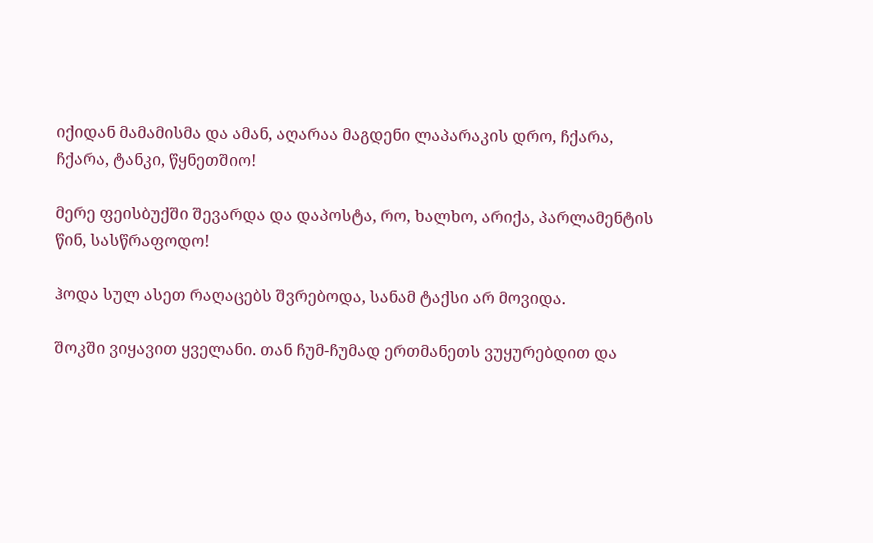იქიდან მამამისმა და ამან, აღარაა მაგდენი ლაპარაკის დრო, ჩქარა, ჩქარა, ტანკი, წყნეთშიო!

მერე ფეისბუქში შევარდა და დაპოსტა, რო, ხალხო, არიქა, პარლამენტის წინ, სასწრაფოდო!

ჰოდა სულ ასეთ რაღაცებს შვრებოდა, სანამ ტაქსი არ მოვიდა.

შოკში ვიყავით ყველანი. თან ჩუმ-ჩუმად ერთმანეთს ვუყურებდით და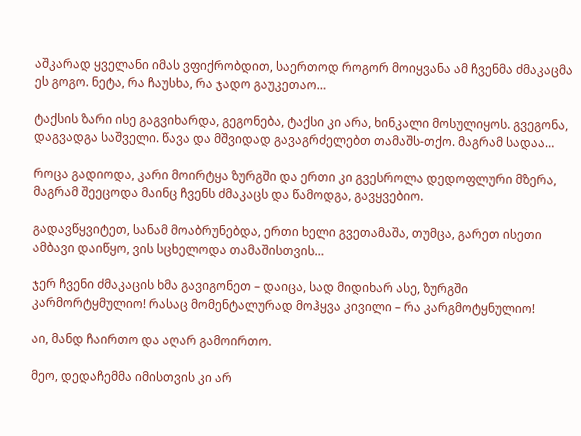აშკარად ყველანი იმას ვფიქრობდით, საერთოდ როგორ მოიყვანა ამ ჩვენმა ძმაკაცმა ეს გოგო. ნეტა, რა ჩაუსხა, რა ჯადო გაუკეთაო…

ტაქსის ზარი ისე გაგვიხარდა, გეგონება, ტაქსი კი არა, ხინკალი მოსულიყოს. გვეგონა, დაგვადგა საშველი. წავა და მშვიდად გავაგრძელებთ თამაშს-თქო. მაგრამ სადაა…

როცა გადიოდა, კარი მოირტყა ზურგში და ერთი კი გვესროლა დედოფლური მზერა, მაგრამ შეეცოდა მაინც ჩვენს ძმაკაცს და წამოდგა, გავყვებიო.

გადავწყვიტეთ, სანამ მოაბრუნებდა, ერთი ხელი გვეთამაშა, თუმცა, გარეთ ისეთი ამბავი დაიწყო, ვის სცხელოდა თამაშისთვის…

ჯერ ჩვენი ძმაკაცის ხმა გავიგონეთ – დაიცა, სად მიდიხარ ასე, ზურგში კარმორტყმულიო! რასაც მომენტალურად მოჰყვა კივილი – რა კარგმოტყნულიო!

აი, მანდ ჩაირთო და აღარ გამოირთო.

მეო, დედაჩემმა იმისთვის კი არ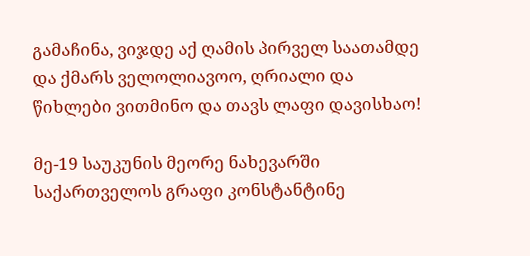გამაჩინა, ვიჯდე აქ ღამის პირველ საათამდე და ქმარს ველოლიავოო, ღრიალი და წიხლები ვითმინო და თავს ლაფი დავისხაო!

მე-19 საუკუნის მეორე ნახევარში საქართველოს გრაფი კონსტანტინე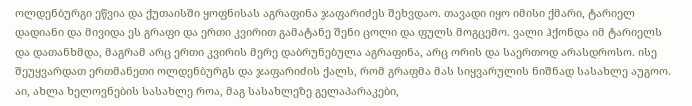ოლდენბურგი ეწვია და ქუთაისში ყოფნისას აგრაფინა ჯაფარიძეს შეხვდაო. თავადი იყო იმისი ქმარი, ტარიელ დადიანი და მივიდა ეს გრაფი და ერთი კვირით გამატანე შენი ცოლი და ფულს მოგცემო. ვალი ჰქონდა იმ ტარიელს და დათანხმდა, მაგრამ არც ერთი კვირის მერე დაბრუნებულა აგრაფინა, არც ორის და საერთოდ არასდროსო. ისე შეუყვარდათ ერთმანეთი ოლდენბურგს და ჯაფარიძის ქალს, რომ გრაფმა მას სიყვარულის ნიშნად სასახლე აუგოო. აი, ახლა ხელოვნების სასახლე როა, მაგ სასახლეზე გელაპარაკები,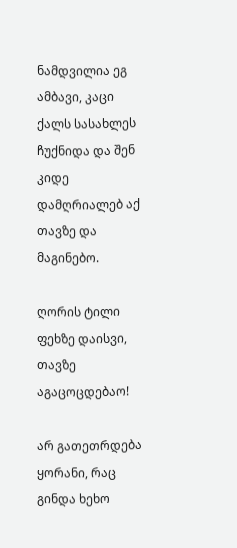ნამდვილია ეგ ამბავი, კაცი ქალს სასახლეს ჩუქნიდა და შენ კიდე დამღრიალებ აქ თავზე და მაგინებო.

ღორის ტილი ფეხზე დაისვი, თავზე აგაცოცდებაო!

არ გათეთრდება ყორანი, რაც გინდა ხეხო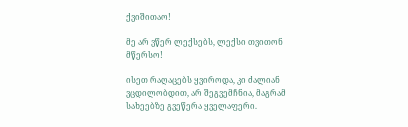ქვიშითაო!

მე არ ვწერ ლექსებს, ლექსი თვითონ  მწერსო!

ისეთ რაღაცებს ყვიროდა, კი ძალიან ვცდილობდით, არ შეგვემჩნია, მაგრამ სახეებზე გვეწერა ყველაფერი.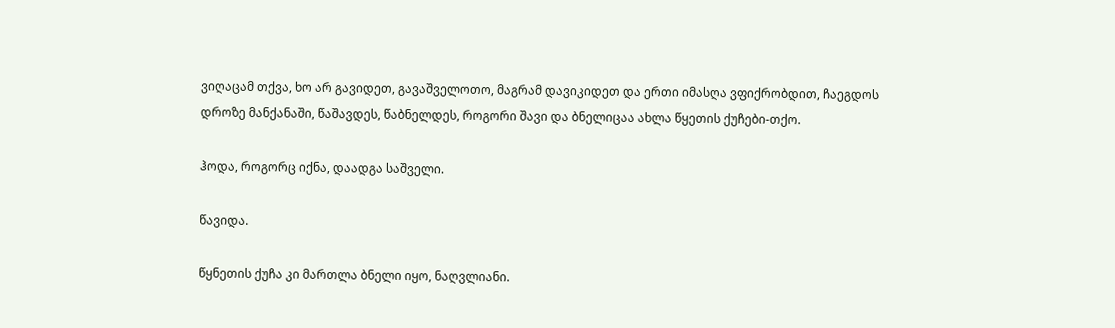ვიღაცამ თქვა, ხო არ გავიდეთ, გავაშველოთო, მაგრამ დავიკიდეთ და ერთი იმასღა ვფიქრობდით, ჩაეგდოს დროზე მანქანაში, წაშავდეს, წაბნელდეს, როგორი შავი და ბნელიცაა ახლა წყეთის ქუჩები-თქო.

ჰოდა, როგორც იქნა, დაადგა საშველი.

წავიდა.

წყნეთის ქუჩა კი მართლა ბნელი იყო, ნაღვლიანი.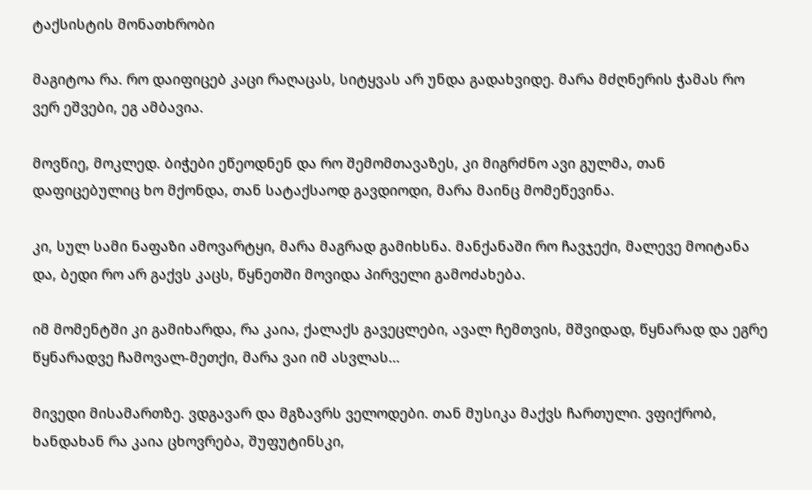ტაქსისტის მონათხრობი

მაგიტოა რა. რო დაიფიცებ კაცი რაღაცას, სიტყვას არ უნდა გადახვიდე. მარა მძღნერის ჭამას რო ვერ ეშვები, ეგ ამბავია.

მოვწიე, მოკლედ. ბიჭები ეწეოდნენ და რო შემომთავაზეს, კი მიგრძნო ავი გულმა, თან დაფიცებულიც ხო მქონდა, თან სატაქსაოდ გავდიოდი, მარა მაინც მომეწევინა.

კი, სულ სამი ნაფაზი ამოვარტყი, მარა მაგრად გამიხსნა. მანქანაში რო ჩავჯექი, მალევე მოიტანა და, ბედი რო არ გაქვს კაცს, წყნეთში მოვიდა პირველი გამოძახება.

იმ მომენტში კი გამიხარდა, რა კაია, ქალაქს გავეცლები, ავალ ჩემთვის, მშვიდად, წყნარად და ეგრე წყნარადვე ჩამოვალ-მეთქი, მარა ვაი იმ ასვლას…

მივედი მისამართზე. ვდგავარ და მგზავრს ველოდები. თან მუსიკა მაქვს ჩართული. ვფიქრობ, ხანდახან რა კაია ცხოვრება, შუფუტინსკი,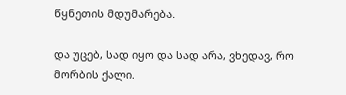წყნეთის მდუმარება.

და უცებ, სად იყო და სად არა, ვხედავ, რო მორბის ქალი.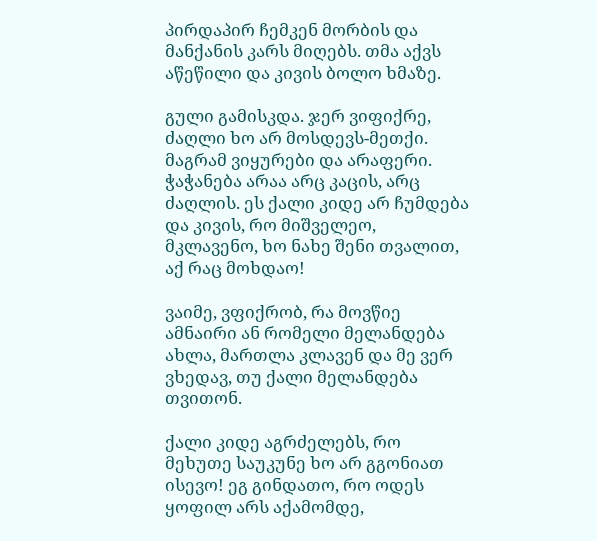პირდაპირ ჩემკენ მორბის და მანქანის კარს მიღებს. თმა აქვს აწეწილი და კივის ბოლო ხმაზე.

გული გამისკდა. ჯერ ვიფიქრე, ძაღლი ხო არ მოსდევს-მეთქი. მაგრამ ვიყურები და არაფერი. ჭაჭანება არაა არც კაცის, არც ძაღლის. ეს ქალი კიდე არ ჩუმდება და კივის, რო მიშველეო, მკლავენო, ხო ნახე შენი თვალით, აქ რაც მოხდაო!

ვაიმე, ვფიქრობ, რა მოვწიე ამნაირი ან რომელი მელანდება ახლა, მართლა კლავენ და მე ვერ ვხედავ, თუ ქალი მელანდება თვითონ.

ქალი კიდე აგრძელებს, რო მეხუთე საუკუნე ხო არ გგონიათ ისევო! ეგ გინდათო, რო ოდეს ყოფილ არს აქამომდე,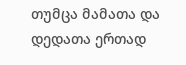თუმცა მამათა და დედათა ერთად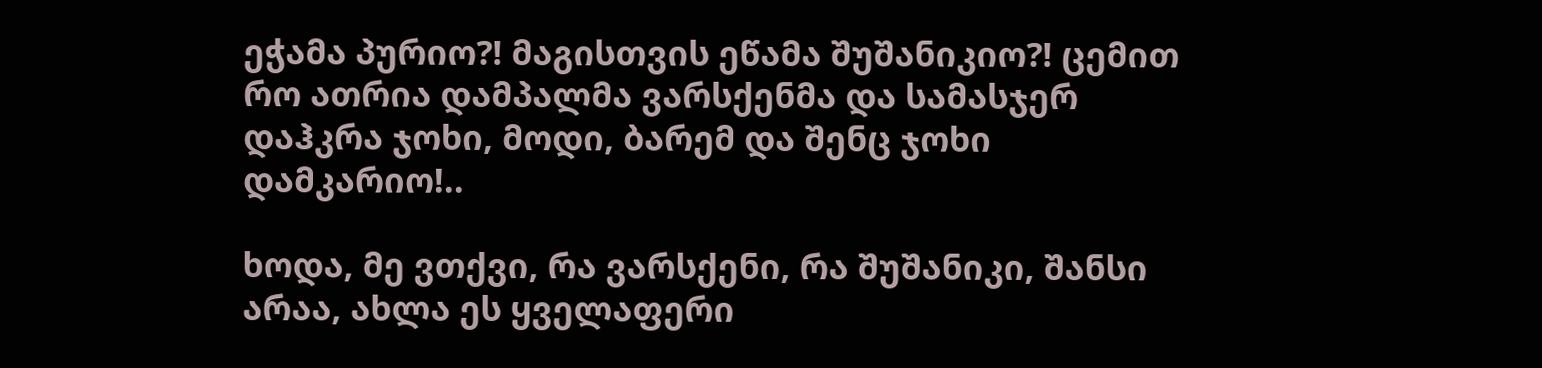ეჭამა პურიო?! მაგისთვის ეწამა შუშანიკიო?! ცემით რო ათრია დამპალმა ვარსქენმა და სამასჯერ დაჰკრა ჯოხი, მოდი, ბარემ და შენც ჯოხი დამკარიო!..

ხოდა, მე ვთქვი, რა ვარსქენი, რა შუშანიკი, შანსი არაა, ახლა ეს ყველაფერი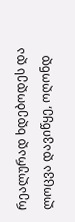რეალურად ხდებოდეს და ლოცვა დავიწყე, ოღონდ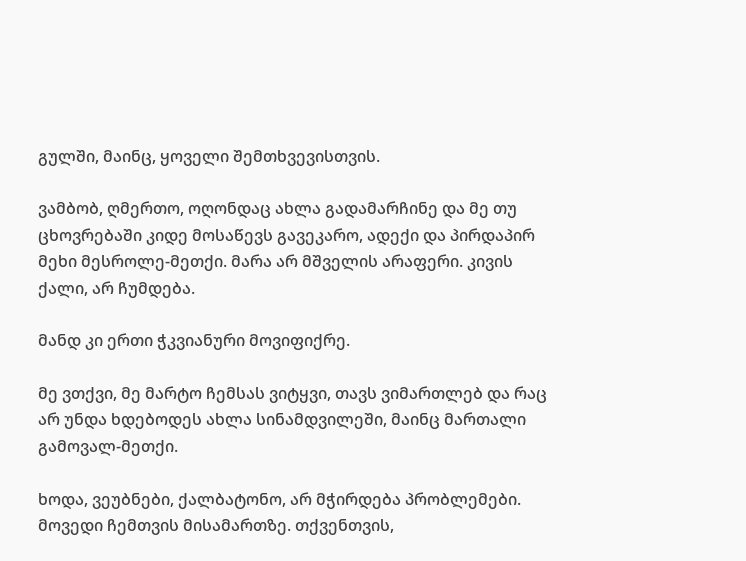გულში, მაინც, ყოველი შემთხვევისთვის.

ვამბობ, ღმერთო, ოღონდაც ახლა გადამარჩინე და მე თუ ცხოვრებაში კიდე მოსაწევს გავეკარო, ადექი და პირდაპირ მეხი მესროლე-მეთქი. მარა არ მშველის არაფერი. კივის ქალი, არ ჩუმდება.

მანდ კი ერთი ჭკვიანური მოვიფიქრე.

მე ვთქვი, მე მარტო ჩემსას ვიტყვი, თავს ვიმართლებ და რაც არ უნდა ხდებოდეს ახლა სინამდვილეში, მაინც მართალი გამოვალ-მეთქი.

ხოდა, ვეუბნები, ქალბატონო, არ მჭირდება პრობლემები. მოვედი ჩემთვის მისამართზე. თქვენთვის,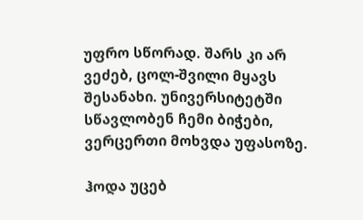უფრო სწორად. შარს კი არ ვეძებ, ცოლ-შვილი მყავს შესანახი. უნივერსიტეტში სწავლობენ ჩემი ბიჭები, ვერცერთი მოხვდა უფასოზე.

ჰოდა უცებ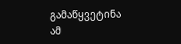გამაწყვეტინა ამ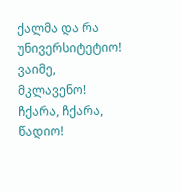ქალმა და რა უნივერსიტეტიო! ვაიმე, მკლავენო! ჩქარა, ჩქარა, წადიო!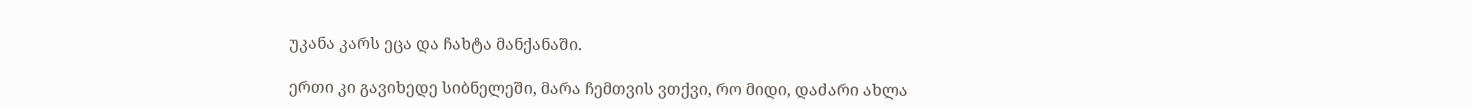უკანა კარს ეცა და ჩახტა მანქანაში.

ერთი კი გავიხედე სიბნელეში, მარა ჩემთვის ვთქვი, რო მიდი, დაძარი ახლა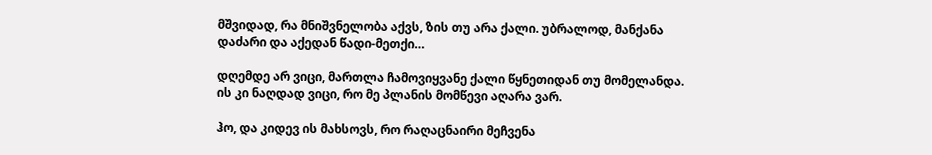მშვიდად, რა მნიშვნელობა აქვს, ზის თუ არა ქალი. უბრალოდ, მანქანა დაძარი და აქედან წადი-მეთქი…

დღემდე არ ვიცი, მართლა ჩამოვიყვანე ქალი წყნეთიდან თუ მომელანდა. ის კი ნაღდად ვიცი, რო მე პლანის მომწევი აღარა ვარ.

ჰო, და კიდევ ის მახსოვს, რო რაღაცნაირი მეჩვენა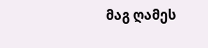მაგ ღამეს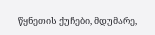წყნეთის ქუჩები, მდუმარე,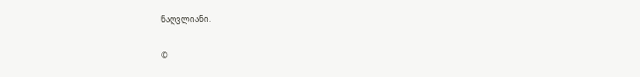ნაღვლიანი.

©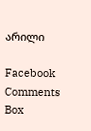არილი

Facebook Comments Box